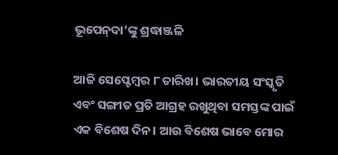ଭୂପେନ୍‌ଦା’ଙ୍କୁ ଶ୍ରଦ୍ଧାଞ୍ଜଳି

ଆଜି ସେପ୍ଟେମ୍ବର ୮ ତାରିଖ। ଭାରତୀୟ ସଂସ୍କୃତି ଏବଂ ସଙ୍ଗୀତ ପ୍ରତି ଆଗ୍ରହ ରଖୁଥିବା ସମସ୍ତଙ୍କ ପାଇଁ ଏକ ବିଶେଷ ଦିନ। ଆଉ ବିଶେଷ ଭାବେ ମୋର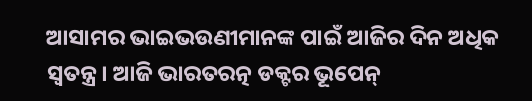ଆସାମର ଭାଇଭଉଣୀମାନଙ୍କ ପାଇଁ ଆଜିର ଦିନ ଅଧିକ ସ୍ବତନ୍ତ୍ର। ଆଜି ଭାରତରତ୍ନ ଡକ୍ଟର ଭୂପେନ୍‌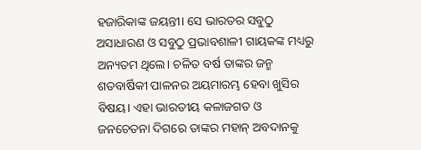ହଜାରିକାଙ୍କ ଜୟନ୍ତୀ। ସେ ଭାରତର ସବୁଠୁ ଅସାଧାରଣ ଓ ସବୁଠୁ ପ୍ରଭାବଶାଳୀ ଗାୟକଙ୍କ ମଧ୍ୟରୁ ଅନ୍ୟତମ ଥିଲେ। ଚଳିତ ବର୍ଷ ତାଙ୍କର ଜନ୍ମ ଶତବାର୍ଷିକୀ ପାଳନର ଅୟମାରମ୍ଭ ହେବା ଖୁସିର ବିଷୟ। ଏହା ଭାରତୀୟ କଳାଜଗତ ଓ ଜନଚେତନା ଦିଗରେ ତାଙ୍କର ମହାନ୍‌ ଅବଦାନକୁ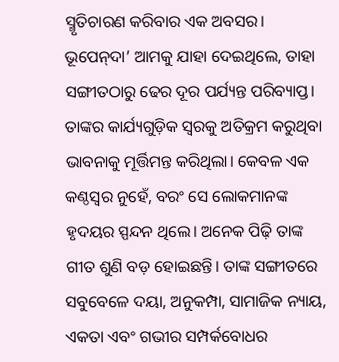ସ୍ମୃତିଚାରଣ କରିବାର ଏକ ଅବସର।
ଭୂପେନ୍‌ଦା’ ଆମକୁ ଯାହା ଦେଇଥିଲେ, ତାହା ସଙ୍ଗୀତଠାରୁ ଢେର ଦୂର ପର୍ଯ୍ୟନ୍ତ ପରିବ୍ୟାପ୍ତ। ତାଙ୍କର କାର୍ଯ୍ୟଗୁଡ଼ିକ ସ୍ବରକୁ ଅତିକ୍ରମ କରୁଥିବା ଭାବନାକୁ ମୂର୍ତ୍ତିମନ୍ତ କରିଥିଲା। କେବଳ ଏକ କଣ୍ଠସ୍ବର ନୁହେଁ, ବରଂ ସେ ଲୋକମାନଙ୍କ ହୃଦୟର ସ୍ପନ୍ଦନ ଥିଲେ। ଅନେକ ପିଢ଼ି ତାଙ୍କ ଗୀତ ଶୁଣି ବଡ଼ ହୋଇଛନ୍ତି। ତାଙ୍କ ସଙ୍ଗୀତରେ ସବୁବେଳେ ଦୟା, ଅନୁକମ୍ପା, ସାମାଜିକ ନ୍ୟାୟ, ଏକତା ଏବଂ ଗଭୀର ସମ୍ପର୍କବୋଧର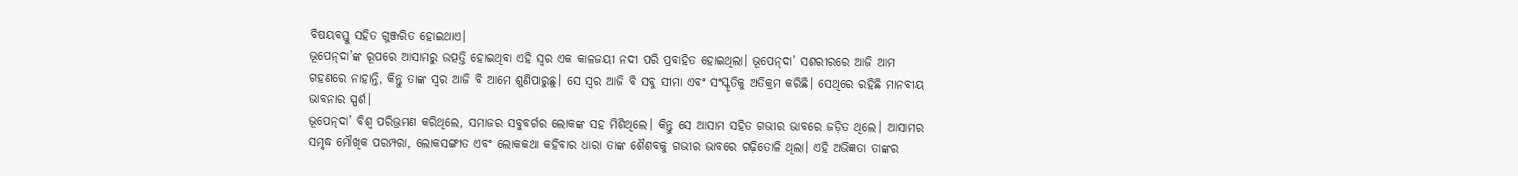ବିଷୟବସ୍ତୁ ସହିତ ଗୁଞ୍ଜରିତ ହୋଇଥାଏ।
ଭୂପେନ୍‌ଦା’ଙ୍କ ରୂପରେ ଆସାମରୁ ଉତ୍ପତ୍ତି ହୋଇଥିବା ଏହି ସ୍ବର ଏକ କାଳଜୟୀ ନଦୀ ପରି ପ୍ରବାହିତ ହୋଇଥିଲା। ଭୂପେନ୍‌ଦା’ ସଶରୀରରେ ଆଜି ଆମ ଗହଣରେ ନାହାନ୍ତି, କିନ୍ତୁ ତାଙ୍କ ସ୍ବର ଆଜି ବି ଆମେ ଶୁଣିପାରୁଛୁ। ସେ ସ୍ବର ଆଜି ବି ସବୁ ସୀମା ଏବଂ ସଂସ୍କୃତିକୁ ଅତିକ୍ରମ କରିଛି। ସେଥିରେ ରହିଛି ମାନବୀୟ ଭାବନାର ସ୍ପର୍ଶ।
ଭୂପେନ୍‌ଦା’ ବିଶ୍ୱ ପରିଭ୍ରମଣ କରିଥିଲେ, ସମାଜର ସବୁବର୍ଗର ଲୋକଙ୍କ ସହ ମିଶିଥିଲେ। କିନ୍ତୁ ସେ ଆସାମ ସହିତ ଗଭୀର ଭାବରେ ଜଡ଼ିତ ଥିଲେ। ଆସାମର ସମୃଦ୍ଧ ମୌଖିକ ପରମ୍ପରା, ଲୋକସଙ୍ଗୀତ ଏବଂ ଲୋକକଥା କହିବାର ଧାରା ତାଙ୍କ ଶୈଶବକୁ ଗଭୀର ଭାବରେ ଗଢ଼ିତୋଳି ଥିଲା। ଏହି ଅଭିଜ୍ଞତା ତାଙ୍କର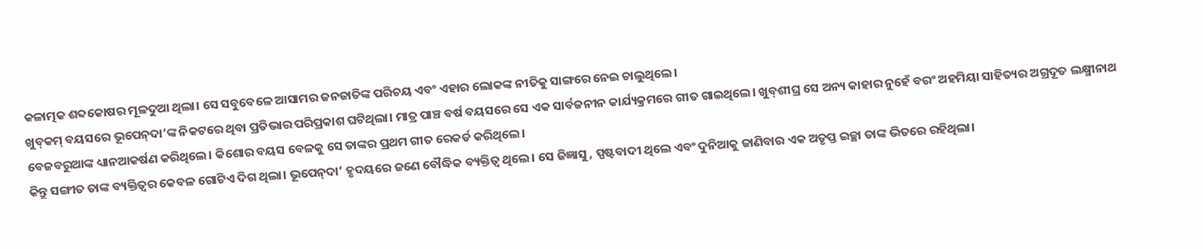କଳାତ୍ମକ ଶବ୍ଦକୋଷର ମୂଳଦୁଆ ଥିଲା। ସେ ସବୁବେଳେ ଆସାମର ଜନଜାତିଙ୍କ ପରିଚୟ ଏବଂ ଏହାର ଲୋକଙ୍କ ନୀତିକୁ ସାଙ୍ଗରେ ନେଇ ଚାଲୁଥିଲେ।
ଖୁବ୍‌କମ୍‌ ବୟସରେ ଭୂପେନ୍‌ଦା’ଙ୍କ ନିକଟରେ ଥିବା ପ୍ରତିଭାର ପରିପ୍ରକାଶ ଘଟିଥିଲା। ମାତ୍ର ପାଞ୍ଚ ବର୍ଷ ବୟସରେ ସେ ଏକ ସାର୍ବଜନୀନ କାର୍ଯ୍ୟକ୍ରମରେ ଗୀତ ଗାଇଥିଲେ। ଖୁବ୍‌ଶୀଘ୍ର ସେ ଅନ୍ୟ କାହାର ନୁହେଁ ବରଂ ଅହମିୟା ସାହିତ୍ୟର ଅଗ୍ରଦୂତ ଲକ୍ଷ୍ମୀନାଥ ବେଜବରୁଆଙ୍କ ଧ୍ୟାନଆକର୍ଷଣ କରିଥିଲେ। କିଶୋର ବୟସ ବେଳକୁ ସେ ତାଙ୍କର ପ୍ରଥମ ଗୀତ ରେକର୍ଡ କରିଥିଲେ।
କିନ୍ତୁ ସଙ୍ଗୀତ ତାଙ୍କ ବ୍ୟକ୍ତିତ୍ୱର କେବଳ ଗୋଟିଏ ଦିଗ ଥିଲା। ଭୂପେନ୍‌ଦା’ ହୃଦୟରେ ଜଣେ ବୌଦ୍ଧିକ ବ୍ୟକ୍ତିତ୍ୱ ଥିଲେ। ସେ ଜିଜ୍ଞାସୁ, ସ୍ପଷ୍ଟବାଦୀ ଥିଲେ ଏବଂ ଦୁନିଆକୁ ଜାଣିବାର ଏକ ଅତୃପ୍ତ ଇଚ୍ଛା ତାଙ୍କ ଭିତରେ ରହିଥିଲା।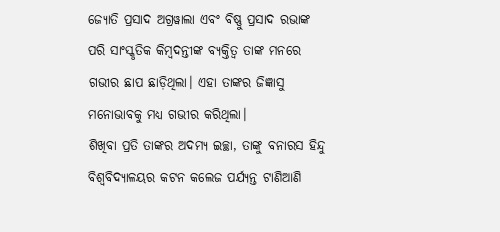ଜ୍ୟୋତି ପ୍ରସାଦ ଅଗ୍ରୱାଲା ଏବଂ ବିଷ୍ଣୁ ପ୍ରସାଦ ରଭାଙ୍କ ପରି ସାଂସ୍କୃତିକ କିମ୍ବଦନ୍ତୀଙ୍କ ବ୍ୟକ୍ତିତ୍ୱ ତାଙ୍କ ମନରେ ଗଭୀର ଛାପ ଛାଡ଼ିଥିଲା। ଏହା ତାଙ୍କର ଜିଜ୍ଞାସୁ ମନୋଭାବକୁ ମଧ୍ୟ ଗଭୀର କରିଥିଲା।
ଶିଖିବା ପ୍ରତି ତାଙ୍କର ଅଦମ୍ୟ ଇଚ୍ଛା, ତାଙ୍କୁ ବନାରସ ହିନ୍ଦୁ ବିଶ୍ୱବିଦ୍ୟାଳୟର କଟନ କଲେଜ ପର୍ଯ୍ୟନ୍ତ ଟାଣିଆଣି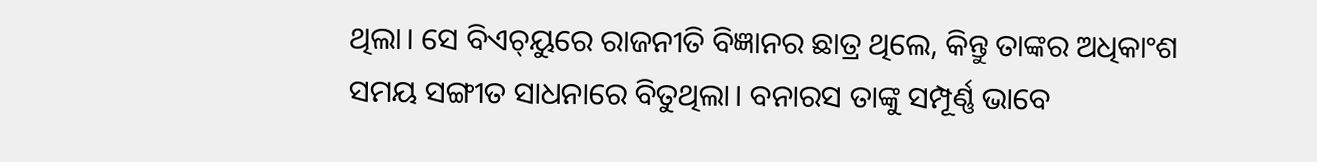ଥିଲା। ସେ ବିଏଚ୍‌ୟୁରେ ରାଜନୀତି ବିଜ୍ଞାନର ଛାତ୍ର ଥିଲେ, କିନ୍ତୁ ତାଙ୍କର ଅଧିକାଂଶ ସମୟ ସଙ୍ଗୀତ ସାଧନାରେ ବିତୁଥିଲା। ବନାରସ ତାଙ୍କୁ ସମ୍ପୂର୍ଣ୍ଣ ଭାବେ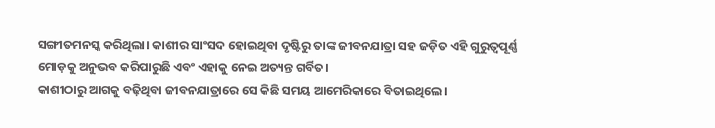ସଙ୍ଗୀତମନସ୍କ କରିଥିଲା। କାଶୀର ସାଂସଦ ହୋଇଥିବା ଦୃଷ୍ଟିରୁ ତାଙ୍କ ଜୀବନଯାତ୍ରା ସହ ଜଡ଼ିତ ଏହି ଗୁରୁତ୍ୱପୂର୍ଣ୍ଣ ମୋଡ଼କୁ ଅନୁଭବ କରିପାରୁଛି ଏବଂ ଏହାକୁ ନେଇ ଅତ୍ୟନ୍ତ ଗର୍ବିତ।
କାଶୀଠାରୁ ଆଗକୁ ବଢ଼ିଥିବା ଜୀବନଯାତ୍ରାରେ ସେ କିଛି ସମୟ ଆମେରିକାରେ ବିତାଇଥିଲେ।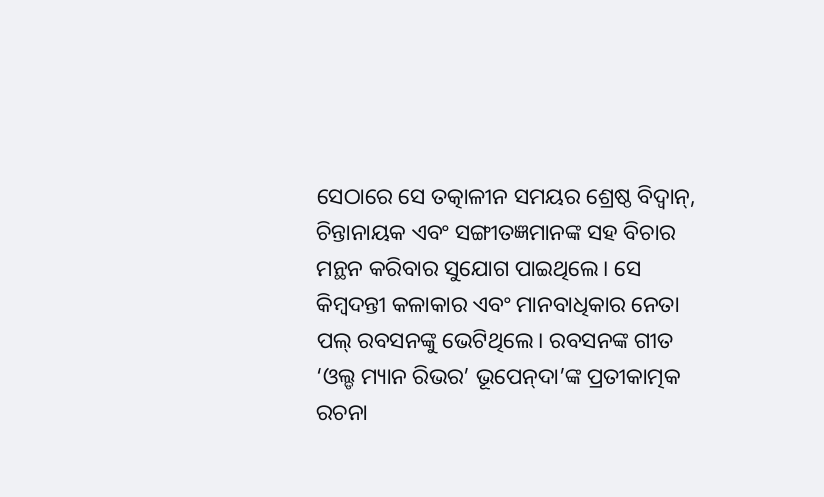ସେଠାରେ ସେ ତତ୍କାଳୀନ ସମୟର ଶ୍ରେଷ୍ଠ ବିଦ୍ୱାନ୍‌, ଚିନ୍ତାନାୟକ ଏବଂ ସଙ୍ଗୀତଜ୍ଞମାନଙ୍କ ସହ ବିଚାର ମନ୍ଥନ କରିବାର ସୁଯୋଗ ପାଇଥିଲେ। ସେ କିମ୍ବଦନ୍ତୀ କଳାକାର ଏବଂ ମାନବାଧିକାର ନେତା ପଲ୍‌ ରବସନଙ୍କୁ ଭେଟିଥିଲେ। ରବସନଙ୍କ ଗୀତ ‘ଓଲ୍ଡ ମ୍ୟାନ ରିଭର’ ଭୂପେନ୍‌ଦା’ଙ୍କ ପ୍ରତୀକାତ୍ମକ ରଚନା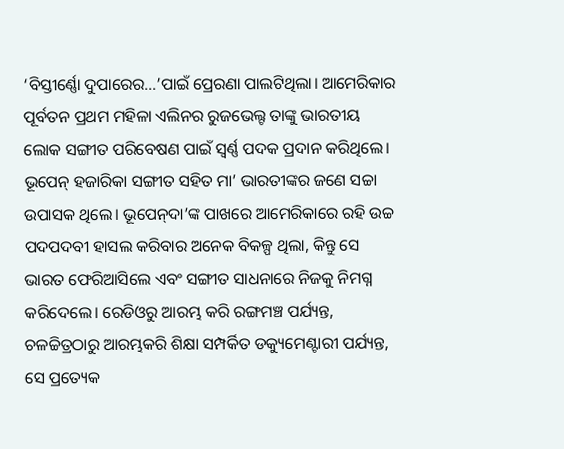‘ବିସ୍ତୀର୍ଣ୍ଣୋ ଦୁପାରେର…’ପାଇଁ ପ୍ରେରଣା ପାଲଟିଥିଲା। ଆମେରିକାର ପୂର୍ବତନ ପ୍ରଥମ ମହିଳା ଏଲିନର ରୁଜଭେଲ୍ଟ ତାଙ୍କୁ ଭାରତୀୟ ଲୋକ ସଙ୍ଗୀତ ପରିବେଷଣ ପାଇଁ ସ୍ବର୍ଣ୍ଣ ପଦକ ପ୍ରଦାନ କରିଥିଲେ।
ଭୂପେନ୍‌ ହଜାରିକା ସଙ୍ଗୀତ ସହିତ ମା’ ଭାରତୀଙ୍କର ଜଣେ ସଚ୍ଚା ଉପାସକ ଥିଲେ। ଭୂପେନ୍‌ଦା’ଙ୍କ ପାଖରେ ଆମେରିକାରେ ରହି ଉଚ୍ଚ ପଦପଦବୀ ହାସଲ କରିବାର ଅନେକ ବିକଳ୍ପ ଥିଲା, କିନ୍ତୁ ସେ ଭାରତ ଫେରିଆସିଲେ ଏବଂ ସଙ୍ଗୀତ ସାଧନାରେ ନିଜକୁ ନିମଗ୍ନ କରିଦେଲେ। ରେଡିଓରୁ ଆରମ୍ଭ କରି ରଙ୍ଗମଞ୍ଚ ପର୍ଯ୍ୟନ୍ତ, ଚଳଚ୍ଚିତ୍ରଠାରୁ ଆରମ୍ଭକରି ଶିକ୍ଷା ସମ୍ପର୍କିତ ଡକ୍ୟୁମେଣ୍ଟାରୀ ପର୍ଯ୍ୟନ୍ତ, ସେ ପ୍ରତ୍ୟେକ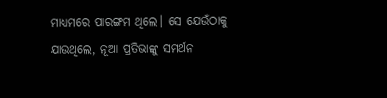ମାଧ୍ୟମରେ ପାରଙ୍ଗମ ଥିଲେ। ସେ ଯେଉଁଠାକୁ ଯାଉଥିଲେ, ନୂଆ ପ୍ରତିଭାଙ୍କୁ ସମର୍ଥନ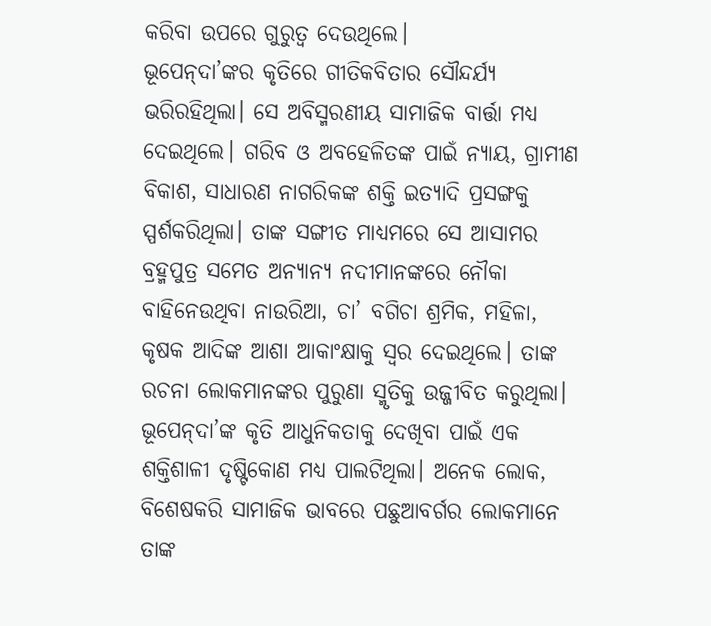କରିବା ଉପରେ ଗୁରୁତ୍ୱ ଦେଉଥିଲେ।
ଭୂପେନ୍‌ଦା’ଙ୍କର କୃତିରେ ଗୀତିକବିତାର ସୌନ୍ଦର୍ଯ୍ୟ ଭରିରହିଥିଲା। ସେ ଅବିସ୍ମରଣୀୟ ସାମାଜିକ ବାର୍ତ୍ତା ମଧ୍ୟ ଦେଇଥିଲେ। ଗରିବ ଓ ଅବହେଳିତଙ୍କ ପାଇଁ ନ୍ୟାୟ, ଗ୍ରାମୀଣ ବିକାଶ, ସାଧାରଣ ନାଗରିକଙ୍କ ଶକ୍ତି ଇତ୍ୟାଦି ପ୍ରସଙ୍ଗକୁ ସ୍ପର୍ଶକରିଥିଲା। ତାଙ୍କ ସଙ୍ଗୀତ ମାଧ୍ୟମରେ ସେ ଆସାମର ବ୍ରହ୍ମପୁତ୍ର ସମେତ ଅନ୍ୟାନ୍ୟ ନଦୀମାନଙ୍କରେ ନୌକା ବାହିନେଉଥିବା ନାଉରିଆ, ଚା’ ବଗିଚା ଶ୍ରମିକ, ମହିଳା, କୃଷକ ଆଦିଙ୍କ ଆଶା ଆକାଂକ୍ଷାକୁ ସ୍ବର ଦେଇଥିଲେ। ତାଙ୍କ ରଚନା ଲୋକମାନଙ୍କର ପୁରୁଣା ସ୍ମୃତିକୁ ଉଜ୍ଜୀବିତ କରୁଥିଲା। ଭୂପେନ୍‌ଦା’ଙ୍କ କୃତି ଆଧୁନିକତାକୁ ଦେଖିବା ପାଇଁ ଏକ ଶକ୍ତିଶାଳୀ ଦୃଷ୍ଟିକୋଣ ମଧ୍ୟ ପାଲଟିଥିଲା। ଅନେକ ଲୋକ, ବିଶେଷକରି ସାମାଜିକ ଭାବରେ ପଛୁଆବର୍ଗର ଲୋକମାନେ ତାଙ୍କ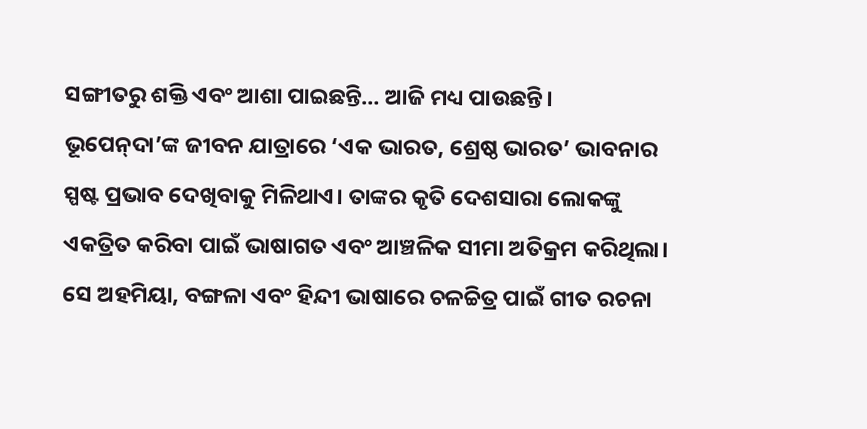ସଙ୍ଗୀତରୁ ଶକ୍ତି ଏବଂ ଆଶା ପାଇଛନ୍ତି… ଆଜି ମଧ୍ୟ ପାଉଛନ୍ତି।
ଭୂପେନ୍‌ଦା’ଙ୍କ ଜୀବନ ଯାତ୍ରାରେ ‘ଏକ ଭାରତ, ଶ୍ରେଷ୍ଠ ଭାରତ’ ଭାବନାର ସ୍ପଷ୍ଟ ପ୍ରଭାବ ଦେଖିବାକୁ ମିଳିଥାଏ। ତାଙ୍କର କୃତି ଦେଶସାରା ଲୋକଙ୍କୁ ଏକତ୍ରିତ କରିବା ପାଇଁ ଭାଷାଗତ ଏବଂ ଆଞ୍ଚଳିକ ସୀମା ଅତିକ୍ରମ କରିଥିଲା। ସେ ଅହମିୟା, ବଙ୍ଗଳା ଏବଂ ହିନ୍ଦୀ ଭାଷାରେ ଚଳଚ୍ଚିତ୍ର ପାଇଁ ଗୀତ ରଚନା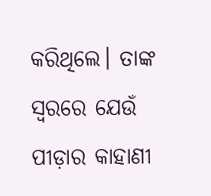କରିଥିଲେ। ତାଙ୍କ ସ୍ବରରେ ଯେଉଁ ପୀଡ଼ାର କାହାଣୀ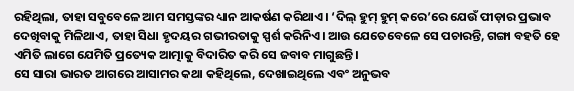ରହିଥିଲା, ତାହା ସବୁବେଳେ ଆମ ସମସ୍ତଙ୍କର ଧ୍ୟାନ ଆକର୍ଷଣ କରିଥାଏ। ‘ଦିଲ୍‌ ହୁମ୍‌ ହୁମ୍‌ କରେ’ରେ ଯେଉଁ ପୀଡ଼ାର ପ୍ରଭାବ ଦେଖିବାକୁ ମିଳିଥାଏ, ତାହା ସିଧା ହୃଦୟର ଗଭୀରତାକୁ ସ୍ପର୍ଶ କରିନିଏ। ଆଉ ଯେତେବେଳେ ସେ ପଚାରନ୍ତି, ଗଙ୍ଗା ବହତି ହେ ଏମିତି ଲାଗେ ଯେମିତି ପ୍ରତ୍ୟେକ ଆତ୍ମାକୁ ବିଦାରିତ କରି ସେ ଜବାବ ମାଗୁଛନ୍ତି।
ସେ ସାରା ଭାରତ ଆଗରେ ଆସାମର କଥା କହିଥିଲେ, ଦେଖାଇଥିଲେ ଏବଂ ଅନୁଭବ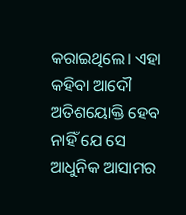କରାଇଥିଲେ। ଏହା କହିବା ଆଦୌ ଅତିଶୟୋକ୍ତି ହେବ ନାହିଁ ଯେ ସେ ଆଧୁନିକ ଆସାମର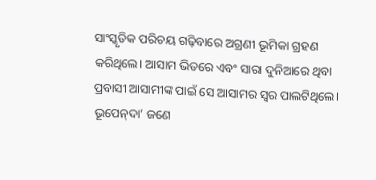ସାଂସ୍କୃତିକ ପରିଚୟ ଗଢ଼ିବାରେ ଅଗ୍ରଣୀ ଭୂମିକା ଗ୍ରହଣ କରିଥିଲେ। ଆସାମ ଭିତରେ ଏବଂ ସାରା ଦୁନିଆରେ ଥିବା ପ୍ରବାସୀ ଆସାମୀଙ୍କ ପାଇଁ ସେ ଆସାମର ସ୍ବର ପାଲଟିଥିଲେ।
ଭୂପେନ୍‌ଦା’ ଜଣେ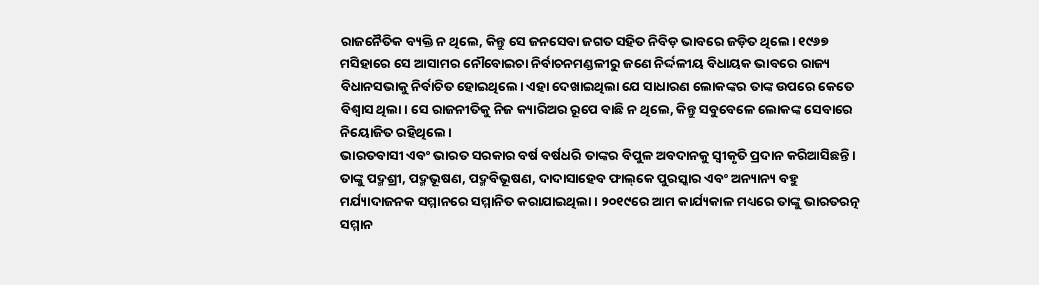ରାଜନୈତିକ ବ୍ୟକ୍ତି ନ ଥିଲେ, କିନ୍ତୁ ସେ ଜନସେବା ଜଗତ ସହିତ ନିବିଡ଼ ଭାବରେ ଜଡ଼ିତ ଥିଲେ। ୧୯୬୭ ମସିହାରେ ସେ ଆସାମର ନୌବୋଇଚା ନିର୍ବାଚନମଣ୍ଡଳୀରୁ ଜଣେ ନିର୍ଦ୍ଦଳୀୟ ବିଧାୟକ ଭାବରେ ରାଜ୍ୟ ବିଧାନସଭାକୁ ନିର୍ବାଚିତ ହୋଇଥିଲେ। ଏହା ଦେଖାଇଥିଲା ଯେ ସାଧାରଣ ଲୋକଙ୍କର ତାଙ୍କ ଉପରେ କେତେ ବିଶ୍ୱାସ ଥିଲା। ସେ ରାଜନୀତିକୁ ନିଜ କ୍ୟାରିଅର ରୂପେ ବାଛି ନ ଥିଲେ, କିନ୍ତୁ ସବୁବେଳେ ଲୋକଙ୍କ ସେବାରେ ନିୟୋଜିତ ରହିଥିଲେ।
ଭାରତବାସୀ ଏବଂ ଭାରତ ସରକାର ବର୍ଷ ବର୍ଷଧରି ତାଙ୍କର ବିପୁଳ ଅବଦାନକୁ ସ୍ବୀକୃତି ପ୍ରଦାନ କରିଆସିଛନ୍ତି। ତାଙ୍କୁ ପଦ୍ମଶ୍ରୀ, ପଦ୍ମଭୂଷଣ, ପଦ୍ମବିଭୂଷଣ, ଦାଦାସାହେବ ଫାଲ୍‌କେ ପୁରସ୍କାର ଏବଂ ଅନ୍ୟାନ୍ୟ ବହୁ ମର୍ଯ୍ୟାଦାଜନକ ସମ୍ମାନରେ ସମ୍ମାନିତ କରାଯାଇଥିଲା। ୨୦୧୯ରେ ଆମ କାର୍ଯ୍ୟକାଳ ମଧ୍ୟରେ ତାଙ୍କୁ ଭାରତରତ୍ନ ସମ୍ମାନ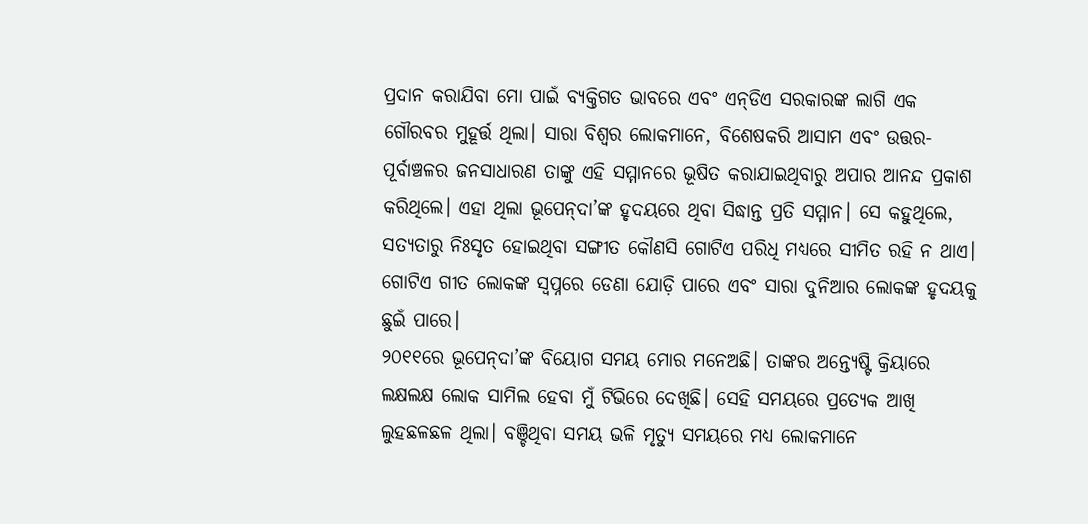ପ୍ରଦାନ କରାଯିବା ମୋ ପାଇଁ ବ୍ୟକ୍ତିଗତ ଭାବରେ ଏବଂ ଏନ୍‌ଡିଏ ସରକାରଙ୍କ ଲାଗି ଏକ ଗୌରବର ମୁହୂର୍ତ୍ତ ଥିଲା। ସାରା ବିଶ୍ୱର ଲୋକମାନେ, ବିଶେଷକରି ଆସାମ ଏବଂ ଉତ୍ତର-ପୂର୍ବାଞ୍ଚଳର ଜନସାଧାରଣ ତାଙ୍କୁ ଏହି ସମ୍ମାନରେ ଭୂଷିତ କରାଯାଇଥିବାରୁ ଅପାର ଆନନ୍ଦ ପ୍ରକାଶ କରିଥିଲେ। ଏହା ଥିଲା ଭୂପେନ୍‌ଦା’ଙ୍କ ହୃଦୟରେ ଥିବା ସିଦ୍ଧାନ୍ତ ପ୍ରତି ସମ୍ମାନ। ସେ କହୁଥିଲେ, ସତ୍ୟତାରୁ ନିଃସୃତ ହୋଇଥିବା ସଙ୍ଗୀତ କୌଣସି ଗୋଟିଏ ପରିଧି ମଧ୍ୟରେ ସୀମିତ ରହି ନ ଥାଏ। ଗୋଟିଏ ଗୀତ ଲୋକଙ୍କ ସ୍ବପ୍ନରେ ଡେଣା ଯୋଡ଼ି ପାରେ ଏବଂ ସାରା ଦୁନିଆର ଲୋକଙ୍କ ହୃଦୟକୁ ଛୁଇଁ ପାରେ।
୨୦୧୧ରେ ଭୂପେନ୍‌ଦା’ଙ୍କ ବିୟୋଗ ସମୟ ମୋର ମନେଅଛି। ତାଙ୍କର ଅନ୍ତ୍ୟେଷ୍ଟି କ୍ରିୟାରେ ଲକ୍ଷଲକ୍ଷ ଲୋକ ସାମିଲ ହେବା ମୁଁ ଟିଭିରେ ଦେଖିଛି। ସେହି ସମୟରେ ପ୍ରତ୍ୟେକ ଆଖି ଲୁହଛଳଛଳ ଥିଲା। ବଞ୍ଚିଥିବା ସମୟ ଭଳି ମୃତ୍ୟୁ ସମୟରେ ମଧ୍ୟ ଲୋକମାନେ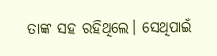ତାଙ୍କ ସହ ରହିଥିଲେ। ସେଥିପାଇଁ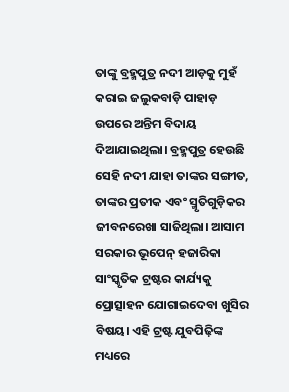ତାଙ୍କୁ ବ୍ରହ୍ମପୁତ୍ର ନଦୀ ଆଡ଼କୁ ମୁହଁ କରାଇ ଜଲୁକବାଡ଼ି ପାହାଡ଼ ଉପରେ ଅନ୍ତିମ ବିଦାୟ ଦିଆଯାଇଥିଲା। ବ୍ରହ୍ମପୁତ୍ର ହେଉଛି ସେହି ନଦୀ ଯାହା ତାଙ୍କର ସଙ୍ଗୀତ, ତାଙ୍କର ପ୍ରତୀକ ଏବଂ ସ୍ମୃତିଗୁଡ଼ିକର ଜୀବନରେଖା ସାଜିଥିଲା। ଆସାମ ସରକାର ଭୂପେନ୍‌ ହଜାରିକା ସାଂସ୍କୃତିକ ଟ୍ରଷ୍ଟର କାର୍ଯ୍ୟକୁ ପ୍ରୋତ୍ସାହନ ଯୋଗାଇଦେବା ଖୁସିର ବିଷୟ। ଏହି ଟ୍ରଷ୍ଟ ଯୁବପିଢ଼ିଙ୍କ ମଧ୍ୟରେ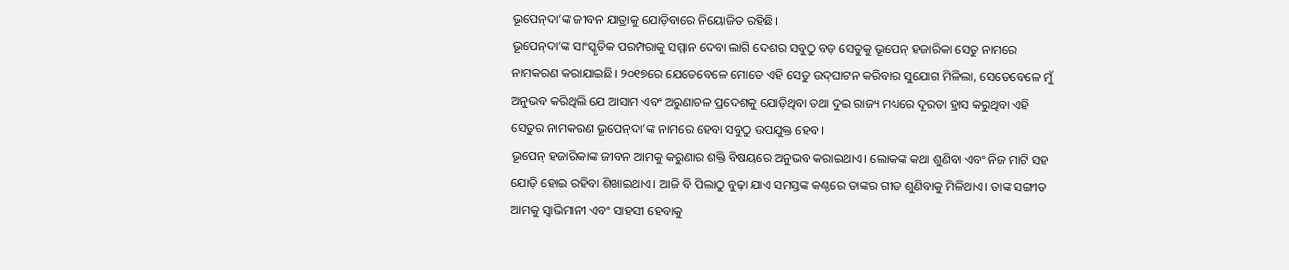ଭୂପେନ୍‌ଦା’ଙ୍କ ଜୀବନ ଯାତ୍ରାକୁ ଯୋଡ଼ିବାରେ ନିୟୋଜିତ ରହିଛି।
ଭୂପେନ୍‌ଦା’ଙ୍କ ସାଂସ୍କୃତିକ ପରମ୍ପରାକୁ ସମ୍ମାନ ଦେବା ଲାଗି ଦେଶର ସବୁଠୁ ବଡ଼ ସେତୁକୁ ଭୂପେନ୍‌ ହଜାରିକା ସେତୁ ନାମରେ ନାମକରଣ କରାଯାଇଛି। ୨୦୧୭ରେ ଯେତେବେଳେ ମୋତେ ଏହି ସେତୁ ଉଦ୍‌ଘାଟନ କରିବାର ସୁଯୋଗ ମିଳିଲା, ସେତେବେଳେ ମୁଁ ଅନୁଭବ କରିଥିଲି ଯେ ଆସାମ ଏବଂ ଅରୁଣାଚଳ ପ୍ରଦେଶକୁ ଯୋଡ଼ିଥିବା ତଥା ଦୁଇ ରାଜ୍ୟ ମଧ୍ୟରେ ଦୂରତା ହ୍ରାସ କରୁଥିବା ଏହି ସେତୁର ନାମକରଣ ଭୂପେନ୍‌ଦା’ଙ୍କ ନାମରେ ହେବା ସବୁଠୁ ଉପଯୁକ୍ତ ହେବ।
ଭୂପେନ୍‌ ହଜାରିକାଙ୍କ ଜୀବନ ଆମକୁ କରୁଣାର ଶକ୍ତି ବିଷୟରେ ଅନୁଭବ କରାଇଥାଏ। ଲୋକଙ୍କ କଥା ଶୁଣିବା ଏବଂ ନିଜ ମାଟି ସହ ଯୋଡ଼ି ହୋଇ ରହିବା ଶିଖାଇଥାଏ। ଆଜି ବି ପିଲାଠୁ ବୁଢ଼ା ଯାଏ ସମସ୍ତଙ୍କ କଣ୍ଠରେ ତାଙ୍କର ଗୀତ ଶୁଣିବାକୁ ମିଳିଥାଏ। ତାଙ୍କ ସଙ୍ଗୀତ ଆମକୁ ସ୍ବାଭିମାନୀ ଏବଂ ସାହସୀ ହେବାକୁ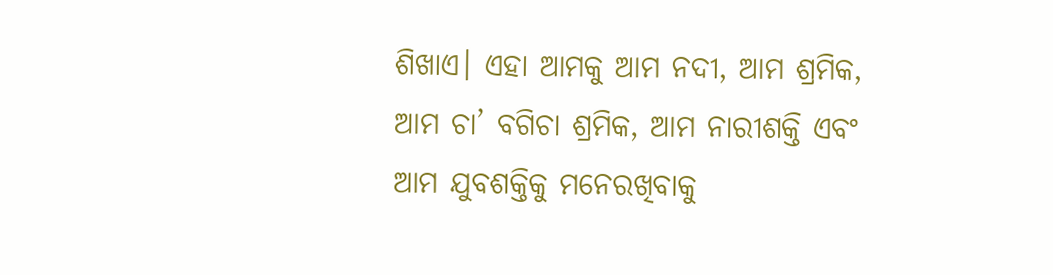ଶିଖାଏ। ଏହା ଆମକୁ ଆମ ନଦୀ, ଆମ ଶ୍ରମିକ, ଆମ ଚା’ ବଗିଚା ଶ୍ରମିକ, ଆମ ନାରୀଶକ୍ତି ଏବଂ ଆମ ଯୁବଶକ୍ତିକୁ ମନେରଖିବାକୁ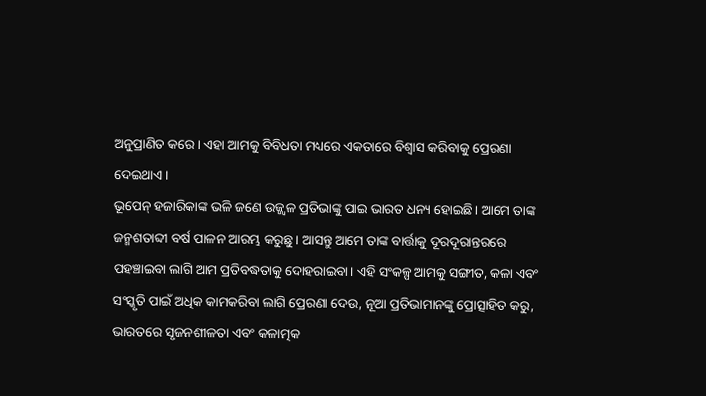ଅନୁପ୍ରାଣିତ କରେ। ଏହା ଆମକୁ ବିବିଧତା ମଧ୍ୟରେ ଏକତାରେ ବିଶ୍ୱାସ କରିବାକୁ ପ୍ରେରଣା ଦେଇଥାଏ।
ଭୂପେନ୍‌ ହଜାରିକାଙ୍କ ଭଳି ଜଣେ ଉଜ୍ଜ୍ୱଳ ପ୍ରତିଭାଙ୍କୁ ପାଇ ଭାରତ ଧନ୍ୟ ହୋଇଛି। ଆମେ ତାଙ୍କ ଜନ୍ମଶତାବ୍ଦୀ ବର୍ଷ ପାଳନ ଆରମ୍ଭ କରୁଛୁ। ଆସନ୍ତୁ ଆମେ ତାଙ୍କ ବାର୍ତ୍ତାକୁ ଦୂରଦୂରାନ୍ତରରେ ପହଞ୍ଚାଇବା ଲାଗି ଆମ ପ୍ରତିବଦ୍ଧତାକୁ ଦୋହରାଇବା। ଏହି ସଂକଳ୍ପ ଆମକୁ ସଙ୍ଗୀତ, କଳା ଏବଂ ସଂସ୍କୃତି ପାଇଁ ଅଧିକ କାମକରିବା ଲାଗି ପ୍ରେରଣା ଦେଉ, ନୂଆ ପ୍ରତିଭାମାନଙ୍କୁ ପ୍ରୋତ୍ସାହିତ କରୁ, ଭାରତରେ ସୃଜନଶୀଳତା ଏବଂ କଳାତ୍ମକ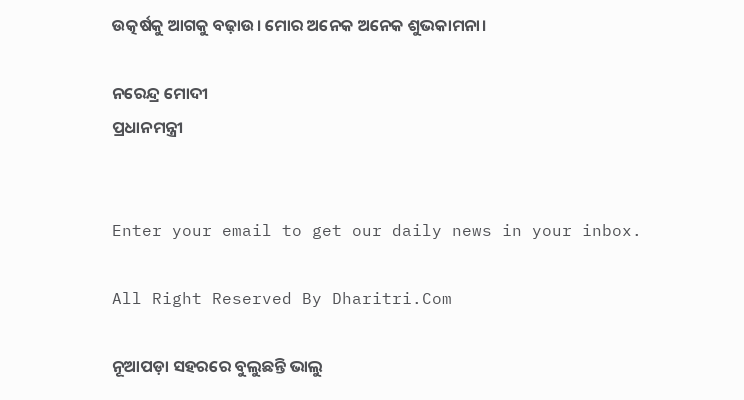ଉତ୍କର୍ଷକୁ ଆଗକୁ ବଢ଼ାଉ। ମୋର ଅନେକ ଅନେକ ଶୁଭକାମନା।

ନରେନ୍ଦ୍ର ମୋଦୀ
ପ୍ରଧାନମନ୍ତ୍ରୀ


Enter your email to get our daily news in your inbox.

All Right Reserved By Dharitri.Com

ନୂଆପଡ଼ା ସହରରେ ବୁଲୁଛନ୍ତି ଭାଲୁ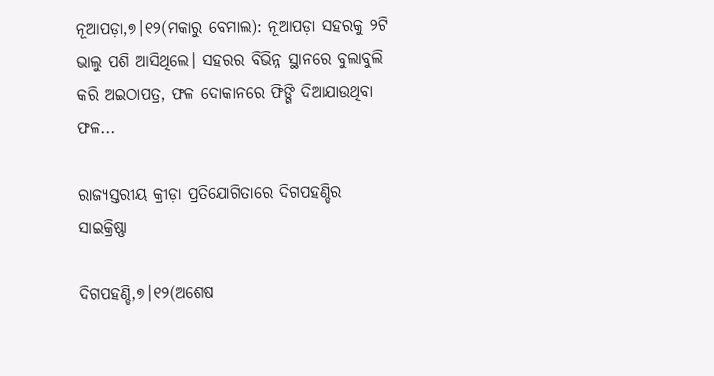ନୂଆପଡ଼ା,୭।୧୨(ମକାରୁ ବେମାଲ): ନୂଆପଡ଼ା ସହରକୁ ୨ଟି ଭାଲୁ ପଶି ଆସିଥିଲେ। ସହରର ବିଭିନ୍ନ ସ୍ଥାନରେ ବୁଲାବୁଲି କରି ଅଇଠାପତ୍ର, ଫଳ ଦୋକାନରେ ଫିଙ୍ଗି ଦିଆଯାଉଥିବା ଫଳ...

ରାଜ୍ୟସ୍ତରୀୟ କ୍ରୀଡ଼ା ପ୍ରତିଯୋଗିତାରେ ଦିଗପହଣ୍ଡିର ସାଇକ୍ରିଷ୍ଣା

ଦିଗପହଣ୍ଡି,୭।୧୨(ଅଶେଷ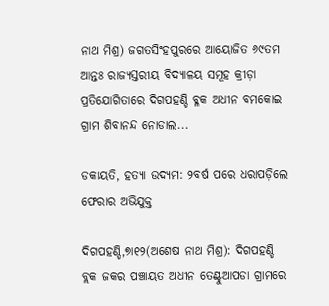ନାଥ ମିଶ୍ର) ଜଗତସିଂହପୁରରେ ଆୟୋଜିତ ୬୯ତମ ଆନ୍ତଃ ରାଜ୍ୟସ୍ତରୀୟ ବିଦ୍ୟାଳୟ ସମୂହ କ୍ରୀଡ଼ା ପ୍ରତିଯୋଗିତାରେ ଦିଗପହଣ୍ଡି ବ୍ଳକ ଅଧୀନ ବମକୋଇ ଗ୍ରାମ ଶିବାନନ୍ଦ ନୋଡାଲ...

ଡକାୟତି, ହତ୍ୟା ଉଦ୍ୟମ: ୨ବର୍ଷ ପରେ ଧରାପଡ଼ିଲେ ଫେରାର ଅଭିଯୁକ୍ତ

ଦିଗପହଣ୍ଡି,୭ା୧୨(ଅଶେଷ ନାଥ ମିଶ୍ର): ଦିଗପହଣ୍ଡି ବ୍ଲକ ଜକର ପଞ୍ଚାୟତ ଅଧୀନ ତେଣ୍ଟୁଆପଡା ଗ୍ରାମରେ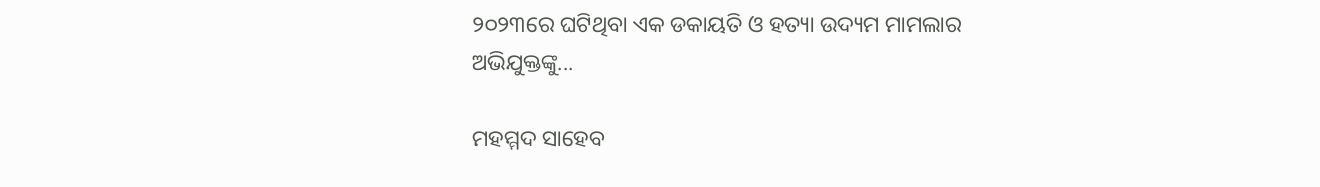୨୦୨୩ରେ ଘଟିଥିବା ଏକ ଡକାୟତି ଓ ହତ୍ୟା ଉଦ୍ୟମ ମାମଲାର ଅଭିଯୁକ୍ତଙ୍କୁ...

ମହମ୍ମଦ ସାହେବ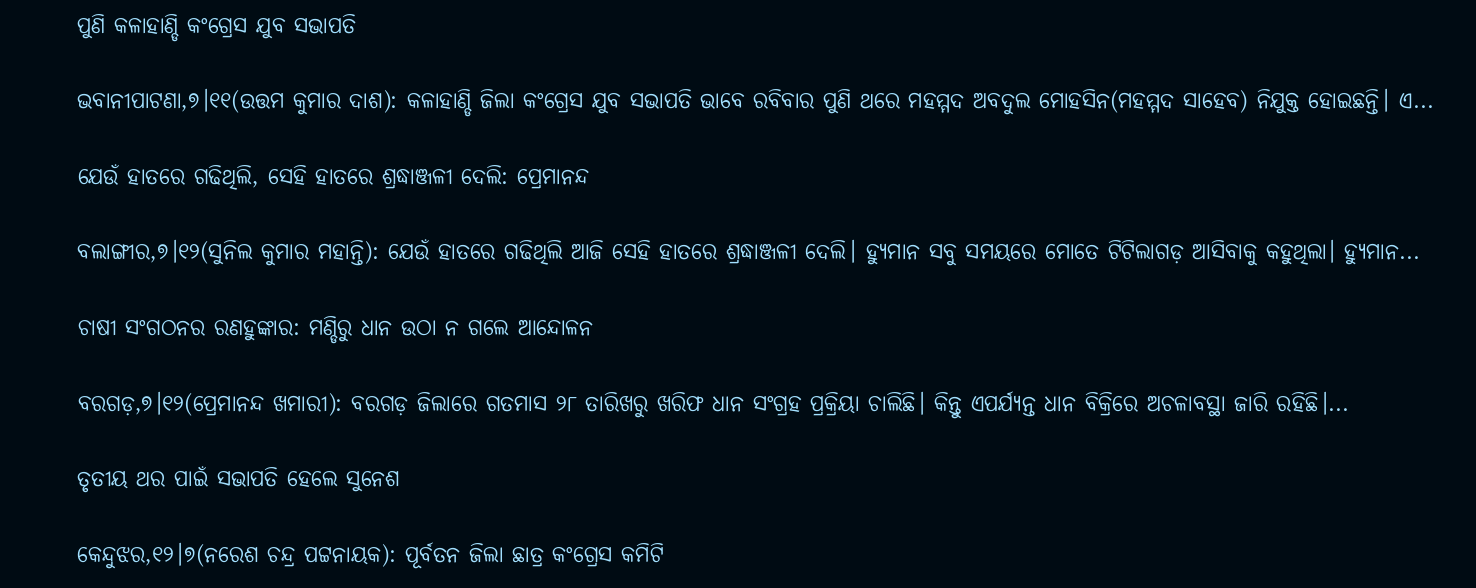ପୁଣି କଳାହାଣ୍ଡି କଂଗ୍ରେସ ଯୁବ ସଭାପତି

ଭବାନୀପାଟଣା,୭।୧୧(ଉତ୍ତମ କୁମାର ଦାଶ): କଳାହାଣ୍ଡି ଜିଲା କଂଗ୍ରେସ ଯୁବ ସଭାପତି ଭାବେ ରବିବାର ପୁଣି ଥରେ ମହମ୍ମଦ ଅବଦୁଲ ମୋହସିନ(ମହମ୍ମଦ ସାହେବ) ନିଯୁକ୍ତ ହୋଇଛନ୍ତି। ଏ...

ଯେଉଁ ହାତରେ ଗଢିଥିଲି, ସେହି ହାତରେ ଶ୍ରଦ୍ଧାଞ୍ଜଳୀ ଦେଲି: ପ୍ରେମାନନ୍ଦ

ବଲାଙ୍ଗୀର,୭।୧୨(ସୁନିଲ କୁମାର ମହାନ୍ତି): ଯେଉଁ ହାତରେ ଗଢିଥିଲି ଆଜି ସେହି ହାତରେ ଶ୍ରଦ୍ଧାଞ୍ଜଳୀ ଦେଲି। ହ୍ୟୁମାନ ସବୁ ସମୟରେ ମୋତେ ଟିଟିଲାଗଡ଼ ଆସିବାକୁ କହୁଥିଲା। ହ୍ୟୁମାନ...

ଚାଷୀ ସଂଗଠନର ରଣହୁଙ୍କାର: ମଣ୍ଡିରୁ ଧାନ ଉଠା ନ ଗଲେ ଆନ୍ଦୋଳନ

ବରଗଡ଼,୭।୧୨(ପ୍ରେମାନନ୍ଦ ଖମାରୀ): ବରଗଡ଼ ଜିଲାରେ ଗତମାସ ୨୮ ତାରିଖରୁ ଖରିଫ ଧାନ ସଂଗ୍ରହ ପ୍ରକ୍ରିୟା ଚାଲିଛି। କିନ୍ତୁ ଏପର୍ଯ୍ୟନ୍ତ ଧାନ ବିକ୍ରିରେ ଅଚଳାବସ୍ଥା ଜାରି ରହିଛି।...

ତୃତୀୟ ଥର ପାଇଁ ସଭାପତି ହେଲେ ସୁନେଶ

କେନ୍ଦୁଝର,୧୨।୭(ନରେଶ ଚନ୍ଦ୍ର ପଟ୍ଟନାୟକ): ପୂର୍ବତନ ଜିଲା ଛାତ୍ର କଂଗ୍ରେସ କମିଟି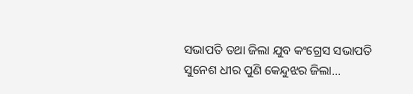ସଭାପତି ତଥା ଜିଲା ଯୁବ କଂଗ୍ରେସ ସଭାପତି ସୁନେଶ ଧୀର ପୁଣି କେନ୍ଦୁଝର ଜିଲା...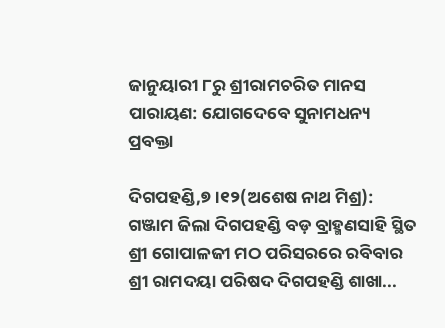ଜାନୁୟାରୀ ୮ରୁ ଶ୍ରୀରାମଚରିତ ମାନସ ପାରାୟଣ: ଯୋଗଦେବେ ସୁନାମଧନ୍ୟ ପ୍ରବକ୍ତା

ଦିଗପହଣ୍ଡି,୭।୧୨(ଅଶେଷ ନାଥ ମିଶ୍ର): ଗଞ୍ଜାମ ଜିଲା ଦିଗପହଣ୍ଡି ବଡ଼ ବ୍ରାହ୍ମଣସାହି ସ୍ଥିତ ଶ୍ରୀ ଗୋପାଳଜୀ ମଠ ପରିସରରେ ରବିବାର ଶ୍ରୀ ରାମଦୟା ପରିଷଦ ଦିଗପହଣ୍ଡି ଶାଖା...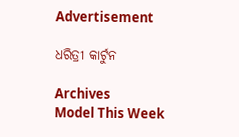Advertisement

ଧରିତ୍ରୀ କାର୍ଟୁନ

Archives
Model This Week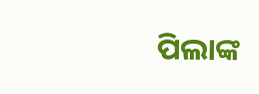ପିଲାଙ୍କ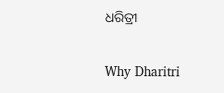ଧରିତ୍ରୀ

Why Dharitri